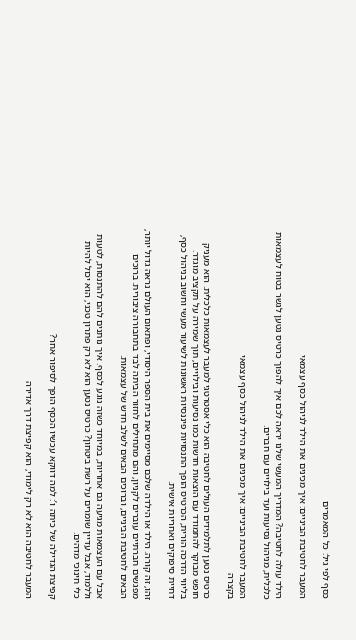כסף לפי גיל: כל המאמרים

המעבר לחטיבת הביניים: איך מכינים את הילד לניהול כסף עצמאי

הילד עולה לחטיבה? המדריך המעשי שלנו יראה לכם איך להפוך כרטיס נטען לגשר בטוח לעצמאות כלכלית, מניהול נסיעות ועד בילויים עם חברים.

המעבר לחטיבת הביניים: איך מכינים את הילד לניהול כסף עצמאי
בקצרה

כרטיס נטען לתלמידים העולים לחטיבה הוא כלי אסטרטגי למעבר לעצמאות כלכלית. הוא מעניק חופש מבוקר להתמודד עם הוצאות חדשות כמו נסיעות ובילויים, תוך שמירה על תקציב מוגדר. בליווי הדרכה הורית, הכרטיס הופך התנסויות פיננסיות ראשונות לשיעור מעשי וחשוב בניהול כסף, דחיית סיפוקים ואחריות אישית.

זהו, זה קורה. הילד או הילדה שלכם מסיימים את בית הספר היסודי, ופתאום העולם נראה גדול יותר, מפגשים חברתיים עוברים לקניון, והם מתחילים לחזור הביתה לבד בתחבורה ציבורית. ברוכים הבאים לחטיבת הביניים, וברוכים הבאים לשלב חדש של עצמאות.

אבל עם העצמאות מגיעה גם אחריות, במיוחד כשזה נוגע לכסף. איך נותנים להם להתנסות, לטעות וללמוד, אבל עדיין שומרים על רשת ביטחון? כרטיס נטען הוא לא רק פתרון טכני, הוא יכול להיות כלי חינוכי מדהים.

קפיצת הגדילה של כיתה ו’: למה דווקא עכשיו הכסף הופך לסיפור אחר?

המעבר לחטיבה הוא לא רק לימודי, הוא קפיצת דרך אדירה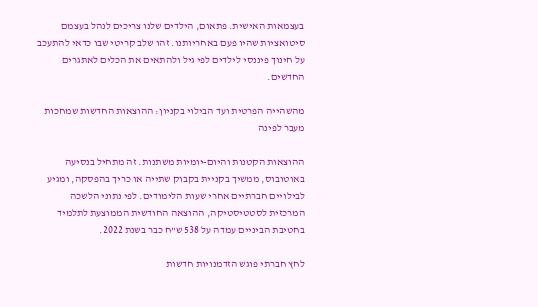בעצמאות האישית. פתאום, הילדים שלנו צריכים לנהל בעצמם סיטואציות שהיו פעם באחריותנו. זהו שלב קריטי שבו כדאי להתעכב על חינוך פיננסי לילדים לפי גיל ולהתאים את הכלים לאתגרים החדשים.

מהשהייה הפרטית ועד הבילוי בקניון: ההוצאות החדשות שמחכות מעבר לפינה

ההוצאות הקטנות והיום-יומיות משתנות. זה מתחיל בנסיעה באוטובוס, ממשיך בקניית בקבוק שתייה או כריך בהפסקה, ומגיע לבילויים חברתיים אחרי שעות הלימודים. לפי נתוני הלשכה המרכזית לסטטיסטיקה, ההוצאה החודשית הממוצעת לתלמיד בחטיבת הביניים עמדה על 538 ש”ח כבר בשנת 2022.

לחץ חברתי פוגש הזדמנויות חדשות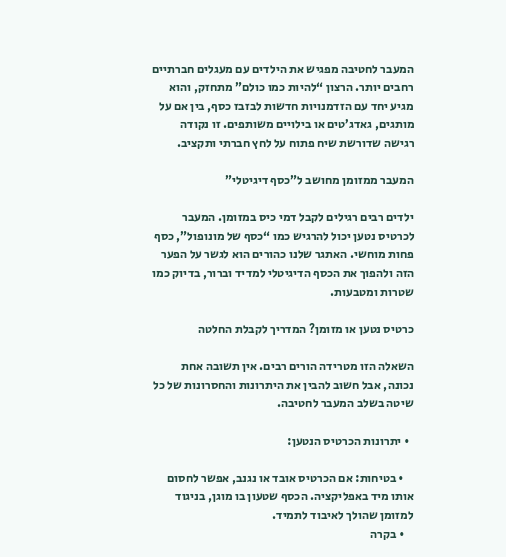המעבר לחטיבה מפגיש את הילדים עם מעגלים חברתיים רחבים יותר. הרצון “להיות כמו כולם” מתחזק, והוא מגיע יחד עם הזדמנויות חדשות לבזבז כסף, בין אם על מותגים, גאדג’טים או בילויים משותפים. זו נקודה רגישה שדורשת שיח פתוח על לחץ חברתי ותקציב.

המעבר ממזומן מחושב ל”כסף דיגיטלי”

ילדים רבים רגילים לקבל דמי כיס במזומן. המעבר לכרטיס נטען יכול להרגיש כמו “כסף של מונופול”, כסף פחות מוחשי. האתגר שלנו כהורים הוא לגשר על הפער הזה ולהפוך את הכסף הדיגיטלי למדיד וברור, בדיוק כמו שטרות ומטבעות.

כרטיס נטען או מזומן? המדריך לקבלת החלטה

השאלה הזו מטרידה הורים רבים. אין תשובה אחת נכונה, אבל חשוב להבין את היתרונות והחסרונות של כל שיטה בשלב המעבר לחטיבה.

  • יתרונות הכרטיס הנטען:

    • בטיחות: אם הכרטיס אובד או נגנב, אפשר לחסום אותו מיד באפליקציה. הכסף שטעון בו מוגן, בניגוד למזומן שהולך לאיבוד לתמיד.
    • בקרה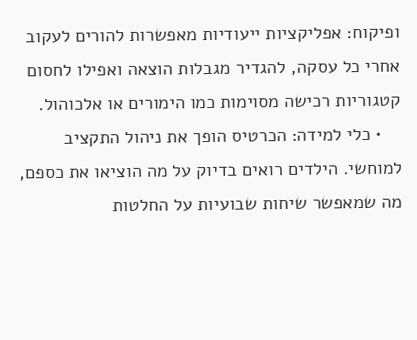ופיקוח: אפליקציות ייעודיות מאפשרות להורים לעקוב אחרי כל עסקה, להגדיר מגבלות הוצאה ואפילו לחסום קטגוריות רכישה מסוימות כמו הימורים או אלכוהול.
    • כלי למידה: הכרטיס הופך את ניהול התקציב למוחשי. הילדים רואים בדיוק על מה הוציאו את כספם, מה שמאפשר שיחות שבועיות על החלטות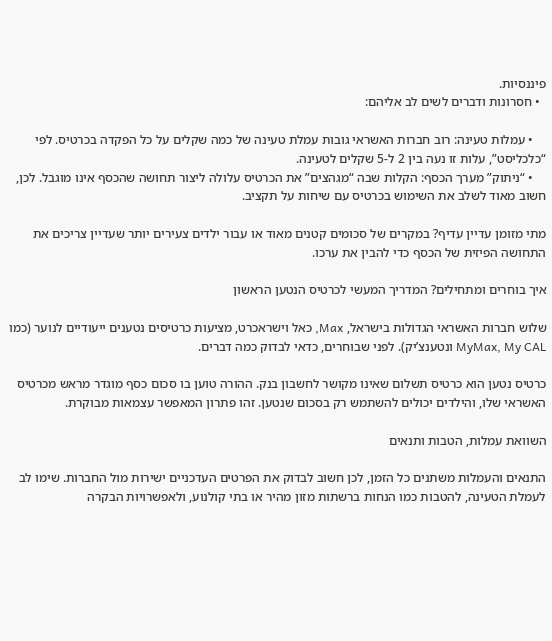פיננסיות.
  • חסרונות ודברים לשים לב אליהם:

    • עמלות טעינה: רוב חברות האשראי גובות עמלת טעינה של כמה שקלים על כל הפקדה בכרטיס. לפי “כלכליסט”, עלות זו נעה בין 2 ל-5 שקלים לטעינה.
    • “ניתוק” מערך הכסף: הקלות שבה “מגהצים” את הכרטיס עלולה ליצור תחושה שהכסף אינו מוגבל. לכן, חשוב מאוד לשלב את השימוש בכרטיס עם שיחות על תקציב.

מתי מזומן עדיין עדיף? במקרים של סכומים קטנים מאוד או עבור ילדים צעירים יותר שעדיין צריכים את התחושה הפיזית של הכסף כדי להבין את ערכו.

איך בוחרים ומתחילים? המדריך המעשי לכרטיס הנטען הראשון

שלוש חברות האשראי הגדולות בישראל, Max, כאל וישראכרט, מציעות כרטיסים נטענים ייעודיים לנוער (כמו MyMax, My CAL ונטענצ’יק). לפני שבוחרים, כדאי לבדוק כמה דברים.

כרטיס נטען הוא כרטיס תשלום שאינו מקושר לחשבון בנק. ההורה טוען בו סכום כסף מוגדר מראש מכרטיס האשראי שלו, והילדים יכולים להשתמש רק בסכום שנטען. זהו פתרון המאפשר עצמאות מבוקרת.

השוואת עמלות, הטבות ותנאים

התנאים והעמלות משתנים כל הזמן, לכן חשוב לבדוק את הפרטים העדכניים ישירות מול החברות. שימו לב לעמלת הטעינה, להטבות כמו הנחות ברשתות מזון מהיר או בתי קולנוע, ולאפשרויות הבקרה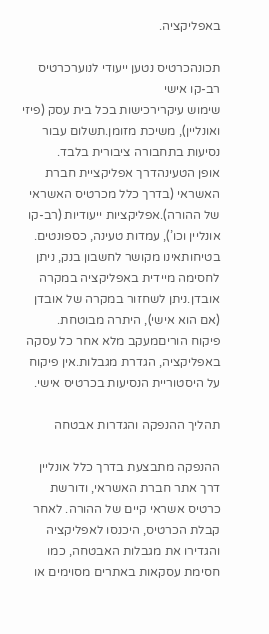באפליקציה.

תכונהכרטיס נטען ייעודי לנוערכרטיס רב-קו אישי
שימוש עיקרירכישות בכל בית עסק (פיזי ואונליין), משיכת מזומן.תשלום עבור נסיעות בתחבורה ציבורית בלבד.
אופן הטעינהדרך אפליקציית חברת האשראי (בדרך כלל מכרטיס האשראי של ההורה).אפליקציות ייעודיות (רב-קו אונליין וכו’), עמדות טעינה, כספונטים.
בטיחותאינו מקושר לחשבון בנק, ניתן לחסימה מיידית באפליקציה במקרה אובדן.ניתן לשחזור במקרה של אובדן (אם הוא אישי), היתרה מבוטחת.
פיקוח הוריםמעקב מלא אחר כל עסקה באפליקציה, הגדרת מגבלות.אין פיקוח על היסטוריית הנסיעות בכרטיס אישי.

תהליך ההנפקה והגדרות אבטחה

ההנפקה מתבצעת בדרך כלל אונליין דרך אתר חברת האשראי, ודורשת כרטיס אשראי קיים של ההורה. לאחר קבלת הכרטיס, היכנסו לאפליקציה והגדירו את מגבלות האבטחה, כמו חסימת עסקאות באתרים מסוימים או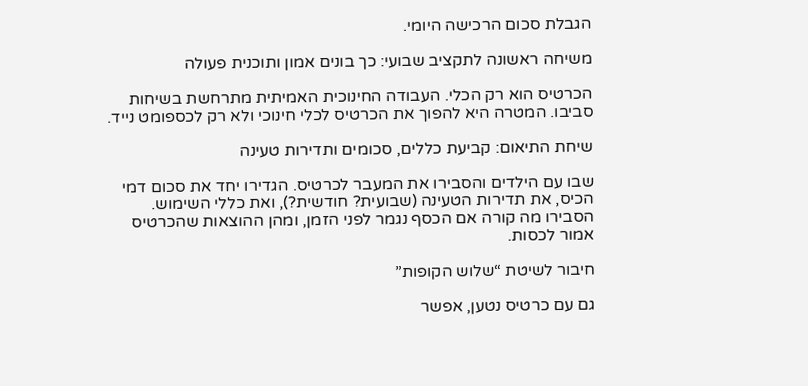הגבלת סכום הרכישה היומי.

משיחה ראשונה לתקציב שבועי: כך בונים אמון ותוכנית פעולה

הכרטיס הוא רק הכלי. העבודה החינוכית האמיתית מתרחשת בשיחות סביבו. המטרה היא להפוך את הכרטיס לכלי חינוכי ולא רק לכספומט נייד.

שיחת התיאום: קביעת כללים, סכומים ותדירות טעינה

שבו עם הילדים והסבירו את המעבר לכרטיס. הגדירו יחד את סכום דמי הכיס, את תדירות הטעינה (שבועית? חודשית?), ואת כללי השימוש. הסבירו מה קורה אם הכסף נגמר לפני הזמן, ומהן ההוצאות שהכרטיס אמור לכסות.

חיבור לשיטת “שלוש הקופות”

גם עם כרטיס נטען, אפשר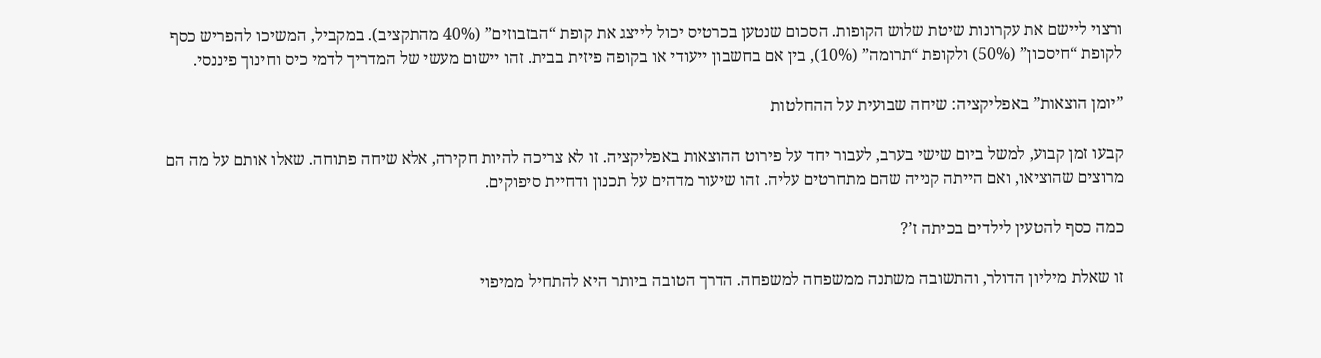ורצוי ליישם את עקרונות שיטת שלוש הקופות. הסכום שנטען בכרטיס יכול לייצג את קופת “הבזבוזים” (40% מהתקציב). במקביל, המשיכו להפריש כסף לקופת “חיסכון” (50%) ולקופת “תרומה” (10%), בין אם בחשבון ייעודי או בקופה פיזית בבית. זהו יישום מעשי של המדריך לדמי כיס וחינוך פיננסי.

”יומן הוצאות” באפליקציה: שיחה שבועית על ההחלטות

קבעו זמן קבוע, למשל ביום שישי בערב, לעבור יחד על פירוט ההוצאות באפליקציה. זו לא צריכה להיות חקירה, אלא שיחה פתוחה. שאלו אותם על מה הם מרוצים שהוציאו, ואם הייתה קנייה שהם מתחרטים עליה. זהו שיעור מדהים על תכנון ודחיית סיפוקים.

כמה כסף להטעין לילדים בכיתה ז’?

זו שאלת מיליון הדולר, והתשובה משתנה ממשפחה למשפחה. הדרך הטובה ביותר היא להתחיל ממיפוי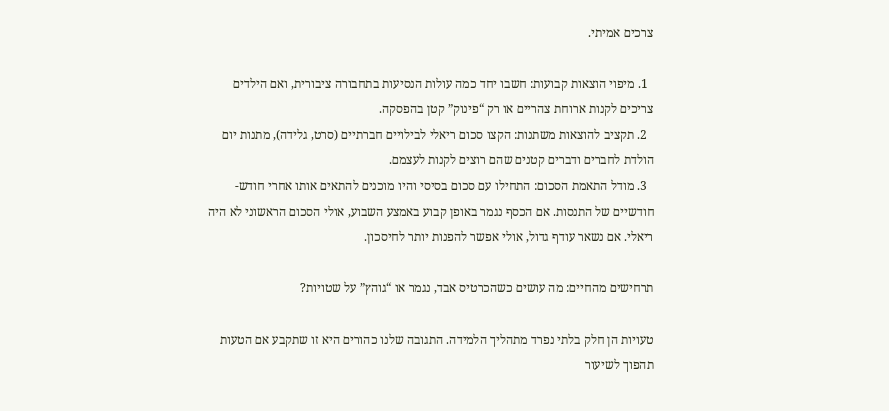צרכים אמיתי.

  1. מיפוי הוצאות קבועות: חשבו יחד כמה עולות הנסיעות בתחבורה ציבורית, ואם הילדים צריכים לקנות ארוחת צהריים או רק “פינוק” קטן בהפסקה.
  2. תקציב להוצאות משתנות: הקצו סכום ריאלי לבילויים חברתיים (סרט, גלידה), מתנות יום הולדת לחברים ודברים קטנים שהם רוצים לקנות לעצמם.
  3. מודל התאמת הסכום: התחילו עם סכום בסיסי והיו מוכנים להתאים אותו אחרי חודש-חודשיים של התנסות. אם הכסף נגמר באופן קבוע באמצע השבוע, אולי הסכום הראשוני לא היה ריאלי. אם נשאר עודף גדול, אולי אפשר להפנות יותר לחיסכון.

תרחישים מהחיים: מה עושים כשהכרטיס אבד, נגמר או “גוהץ” על שטויות?

טעויות הן חלק בלתי נפרד מתהליך הלמידה. התגובה שלנו כהורים היא זו שתקבע אם הטעות תהפוך לשיעור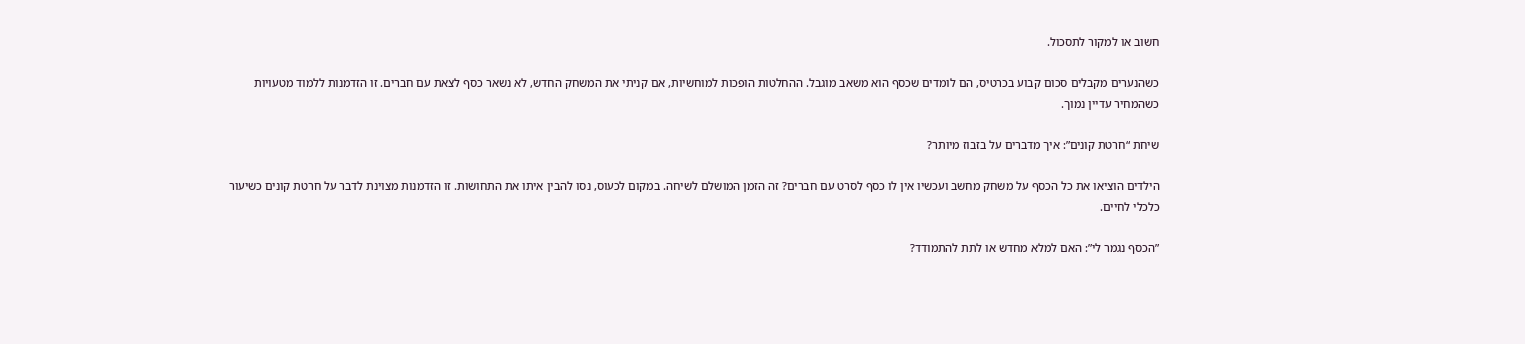חשוב או למקור לתסכול.

כשהנערים מקבלים סכום קבוע בכרטיס, הם לומדים שכסף הוא משאב מוגבל. ההחלטות הופכות למוחשיות, אם קניתי את המשחק החדש, לא נשאר כסף לצאת עם חברים. זו הזדמנות ללמוד מטעויות כשהמחיר עדיין נמוך.

שיחת “חרטת קונים”: איך מדברים על בזבוז מיותר?

הילדים הוציאו את כל הכסף על משחק מחשב ועכשיו אין לו כסף לסרט עם חברים? זה הזמן המושלם לשיחה. במקום לכעוס, נסו להבין איתו את התחושות. זו הזדמנות מצוינת לדבר על חרטת קונים כשיעור כלכלי לחיים.

”הכסף נגמר לי”: האם למלא מחדש או לתת להתמודד?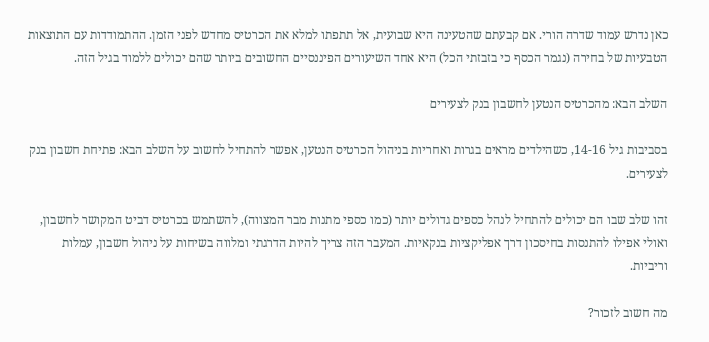כאן נדרש עמוד שדרה הורי. אם קבעתם שהטעינה היא שבועית, אל תתפתו למלא את הכרטיס מחדש לפני הזמן. ההתמודדות עם התוצאות הטבעיות של בחירה (נגמר הכסף כי בזבזתי הכל) היא אחד השיעורים הפיננסיים החשובים ביותר שהם יכולים ללמוד בגיל הזה.

השלב הבא: מהכרטיס הנטען לחשבון בנק לצעירים

בסביבות גיל 14-16, כשהילדים מראים בגרות ואחריות בניהול הכרטיס הנטען, אפשר להתחיל לחשוב על השלב הבא: פתיחת חשבון בנק לצעירים.

זהו שלב שבו הם יכולים להתחיל לנהל כספים גדולים יותר (כמו כספי מתנות מבר המצווה), להשתמש בכרטיס דביט המקושר לחשבון, ואולי אפילו להתנסות בחיסכון דרך אפליקציות בנקאיות. המעבר הזה צריך להיות הדרגתי ומלווה בשיחות על ניהול חשבון, עמלות וריביות.

מה חשוב לזכור?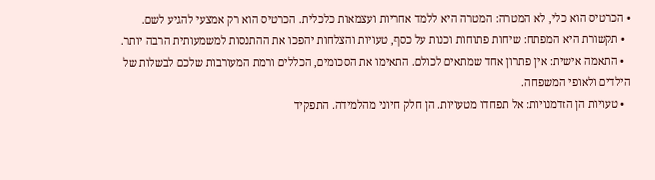• הכרטיס הוא כלי, לא המטרה: המטרה היא ללמד אחריות ועצמאות כלכלית. הכרטיס הוא רק אמצעי להגיע לשם.
  • תקשורת היא המפתח: שיחות פתוחות וכנות על כסף, טעויות והצלחות יהפכו את ההתנסות למשמעותית הרבה יותר.
  • התאמה אישית: אין פתרון אחד שמתאים לכולם. התאימו את הסכומים, הכללים ורמת המעורבות שלכם לבשלות של הילדים ולאופי המשפחה.
  • טעויות הן הזדמנויות: אל תפחדו מטעויות. הן חלק חיוני מהלמידה. התפקיד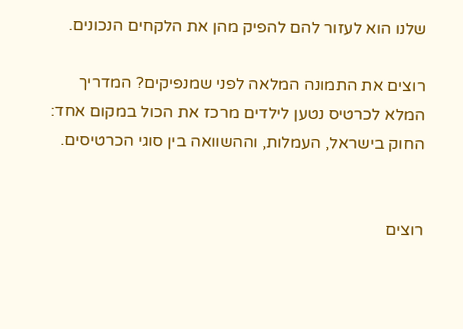שלנו הוא לעזור להם להפיק מהן את הלקחים הנכונים.

רוצים את התמונה המלאה לפני שמנפיקים? המדריך המלא לכרטיס נטען לילדים מרכז את הכול במקום אחד: החוק בישראל, העמלות, וההשוואה בין סוגי הכרטיסים.


רוצים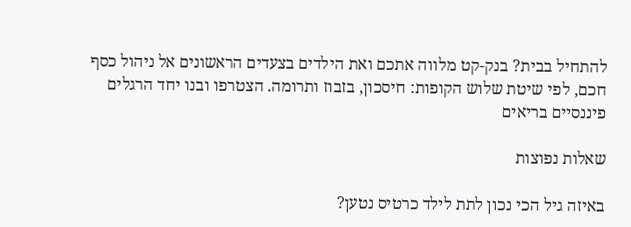להתחיל בבית? בנק-קט מלווה אתכם ואת הילדים בצעדים הראשונים אל ניהול כסף חכם, לפי שיטת שלוש הקופות: חיסכון, בזבוז ותרומה. הצטרפו ובנו יחד הרגלים פיננסיים בריאים

שאלות נפוצות

באיזה גיל הכי נכון לתת לילד כרטיס נטען?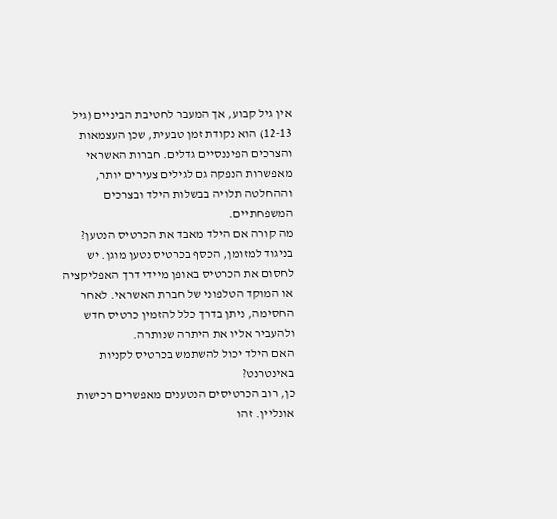אין גיל קבוע, אך המעבר לחטיבת הביניים (גיל 12-13) הוא נקודת זמן טבעית, שכן העצמאות והצרכים הפיננסיים גדלים. חברות האשראי מאפשרות הנפקה גם לגילים צעירים יותר, וההחלטה תלויה בבשלות הילד ובצרכים המשפחתיים.
מה קורה אם הילד מאבד את הכרטיס הנטען?
בניגוד למזומן, הכסף בכרטיס נטען מוגן. יש לחסום את הכרטיס באופן מיידי דרך האפליקציה או המוקד הטלפוני של חברת האשראי. לאחר החסימה, ניתן בדרך כלל להזמין כרטיס חדש ולהעביר אליו את היתרה שנותרה.
האם הילד יכול להשתמש בכרטיס לקניות באינטרנט?
כן, רוב הכרטיסים הנטענים מאפשרים רכישות אונליין. זהו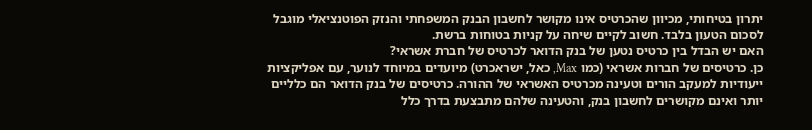יתרון בטיחותי, מכיוון שהכרטיס אינו מקושר לחשבון הבנק המשפחתי והנזק הפוטנציאלי מוגבל לסכום הטעון בלבד. חשוב לקיים שיחה על קניות בטוחות ברשת.
האם יש הבדל בין כרטיס נטען של בנק הדואר לכרטיס של חברת אשראי?
כן. כרטיסים של חברות אשראי (כמו Max, כאל, ישראכרט) מיועדים במיוחד לנוער, עם אפליקציות ייעודיות למעקב הורים וטעינה מכרטיס האשראי של ההורה. כרטיסים של בנק הדואר הם כלליים יותר ואינם מקושרים לחשבון בנק, והטעינה שלהם מתבצעת בדרך כלל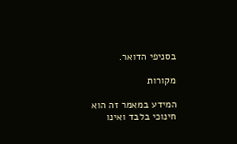בסניפי הדואר.

מקורות

המידע במאמר זה הוא חינוכי בלבד ואינו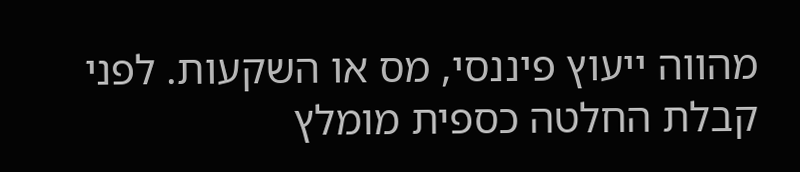מהווה ייעוץ פיננסי, מס או השקעות. לפני קבלת החלטה כספית מומלץ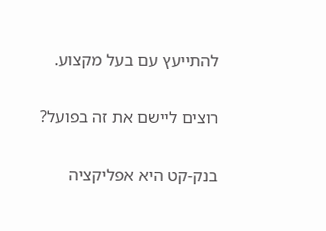להתייעץ עם בעל מקצוע.

רוצים ליישם את זה בפועל?

בנק-קט היא אפליקציה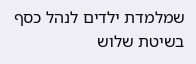שמלמדת ילדים לנהל כסף בשיטת שלוש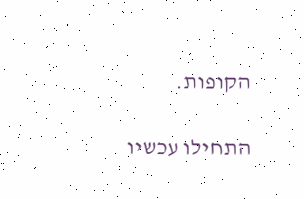הקופות.

התחילו עכשיו